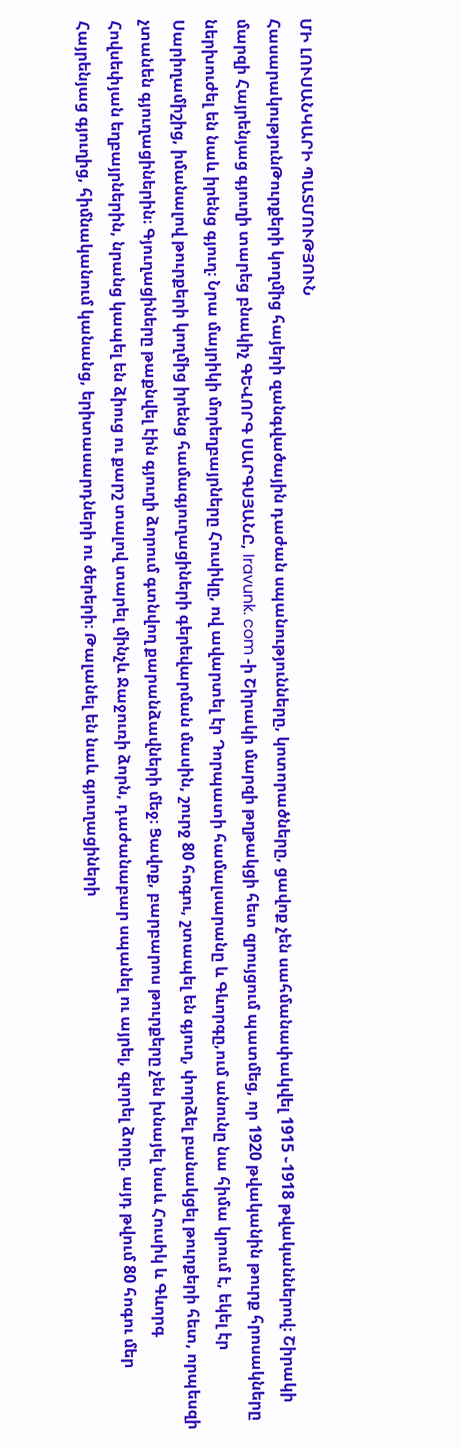ՄԻ ԼՈՒՍԱՆԿԱՐԻ ՊԱՏՄՈՒԹՅՈՒՆ
ՀասարակությունԹուրքերի կողմից հայերի զանգվածային դաժան սպանությունները, կոտորածները, ցավոք չեն սահմանափակվել 1915 ֊1918 թվականներով։ Շիրակի մարզի Հայրենյաց գյուղի տարեց բնակիչ ԳԵՎՈՐԳ ՍԱՐԳՍՅԱՆԸ, Iravunk. com -ի Շիրակի մարզի թղթակցի հետ զրույցում պատմեց, որ 1920 թվականին թուրք հրոսակները ներխուժել են նաև իրենց գյուղ։ Նրա մայրիկի մորեղբայրները Հուսիկը, ով ավարտել էր Դորպատի համալսարանը և Գևորգը,ում անունը նա հիմա կրում է, եկել էր Սարիղամիշից, իմանալով թուրքերի կողմից իրենց համագյուղացիների գերեվարման մասին, շուրջ 80 հոգու, շտապել են գյուղ, փորձել բանակցել թուրքերի հետ, որպեսզի չտանեն գյուղացիներին։ Գյուղացիները թաքնվել էին գյուղի ձորում գտնվող քարանձավների մեջ։ Ցավոք, բարբարոս թուրքերը չեն խնայել նաև Հուսիկ և Գևորգ Հովսեփյան եղբայրներին, նրանց կապել են ձիուց ու քարշ տալով տարել մինչև Ջաջուռի ձորն, դաժանաբար սպանել ու այրել, գլորել ձորը, այդ թվում 80 հոգու մեր Հայրենյաց գյուղից, հիմնականում կանանց, երիտասարդների ու ծերերի։ Թալանել են նաև գյուղացիների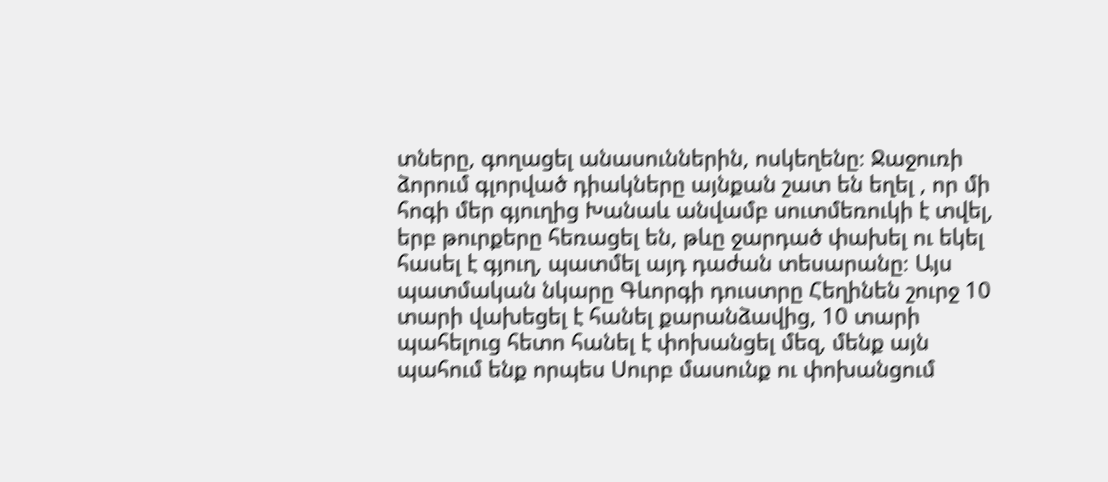տները, գողացել անասուններին, ոսկեղենը։ Ջաջուռի ձորում գլորված դիակները այնքան շատ են եղել , որ մի հոգի մեր գյուղից Խանաև անվամբ սուտմեռուկի է տվել, երբ թուրքերը հեռացել են, թևը ջարդած փախել ու եկել հասել է գյուղ, պատմել այդ դաժան տեսարանը։ Այս պատմական նկարը Գևորգի դուստրը Հեղինեն շուրջ 10 տարի վախեցել է հանել քարանձավից, 10 տարի պահելուց հետո հանել է փոխանցել մեզ, մենք այն պահում ենք որպես Սուրբ մասունք ու փոխանցում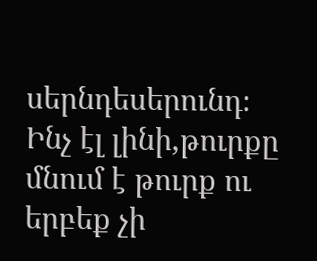սերնդեսերունդ։ Ինչ էլ լինի,թուրքը մնում է թուրք ու երբեք չի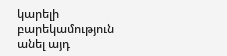կարելի բարեկամություն անել այդ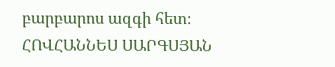բարբարոս ազգի հետ։
ՀՈՎՀԱՆՆԵՍ ՍԱՐԳՍՅԱՆ